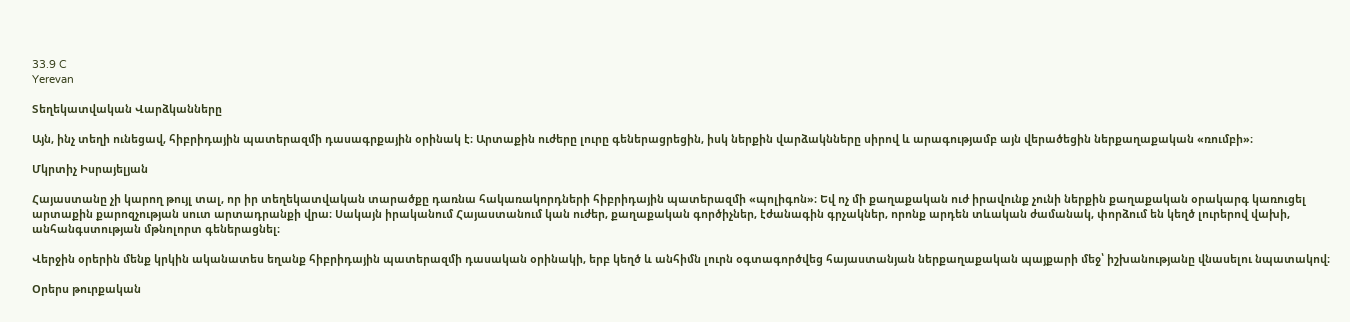33.9 C
Yerevan

Տեղեկատվական Վարձկանները

Այն, ինչ տեղի ունեցավ, հիբրիդային պատերազմի դասագրքային օրինակ է։ Արտաքին ուժերը լուրը գեներացրեցին, իսկ ներքին վարձակնները սիրով և արագությամբ այն վերածեցին ներքաղաքական «ռումբի»։

Մկրտիչ Իսրայելյան

Հայաստանը չի կարող թույլ տալ, որ իր տեղեկատվական տարածքը դառնա հակառակորդների հիբրիդային պատերազմի «պոլիգոն»։ Եվ ոչ մի քաղաքական ուժ իրավունք չունի ներքին քաղաքական օրակարգ կառուցել արտաքին քարոզչության սուտ արտադրանքի վրա։ Սակայն իրականում Հայաստանում կան ուժեր, քաղաքական գործիչներ, էժանագին գրչակներ, որոնք արդեն տևական ժամանակ, փորձում են կեղծ լուրերով վախի, անհանգստության մթնոլորտ գեներացնել։

Վերջին օրերին մենք կրկին ականատես եղանք հիբրիդային պատերազմի դասական օրինակի, երբ կեղծ և անհիմն լուրն օգտագործվեց հայաստանյան ներքաղաքական պայքարի մեջ՝ իշխանությանը վնասելու նպատակով։

Օրերս թուրքական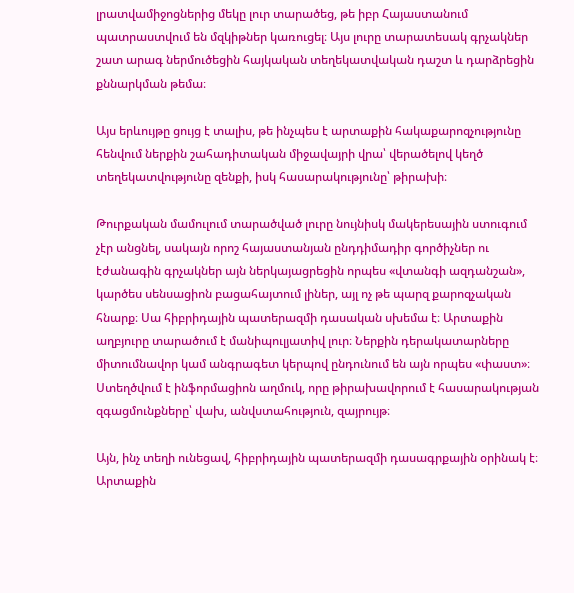լրատվամիջոցներից մեկը լուր տարածեց, թե իբր Հայաստանում պատրաստվում են մզկիթներ կառուցել։ Այս լուրը տարատեսակ գրչակներ շատ արագ ներմուծեցին հայկական տեղեկատվական դաշտ և դարձրեցին քննարկման թեմա։

Այս երևույթը ցույց է տալիս, թե ինչպես է արտաքին հակաքարոզչությունը հենվում ներքին շահադիտական միջավայրի վրա՝ վերածելով կեղծ տեղեկատվությունը զենքի, իսկ հասարակությունը՝ թիրախի։

Թուրքական մամուլում տարածված լուրը նույնիսկ մակերեսային ստուգում չէր անցնել, սակայն որոշ հայաստանյան ընդդիմադիր գործիչներ ու էժանագին գրչակներ այն ներկայացրեցին որպես «վտանգի ազդանշան», կարծես սենսացիոն բացահայտում լիներ, այլ ոչ թե պարզ քարոզչական հնարք։ Սա հիբրիդային պատերազմի դասական սխեմա է։ Արտաքին աղբյուրը տարածում է մանիպուլյատիվ լուր։ Ներքին դերակատարները միտումնավոր կամ անգրագետ կերպով ընդունում են այն որպես «փաստ»։ Ստեղծվում է ինֆորմացիոն աղմուկ, որը թիրախավորում է հասարակության զգացմունքները՝ վախ, անվստահություն, զայրույթ։

Այն, ինչ տեղի ունեցավ, հիբրիդային պատերազմի դասագրքային օրինակ է։ Արտաքին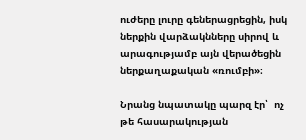ուժերը լուրը գեներացրեցին, իսկ ներքին վարձակնները սիրով և արագությամբ այն վերածեցին ներքաղաքական «ռումբի»։

Նրանց նպատակը պարզ էր՝  ոչ թե հասարակության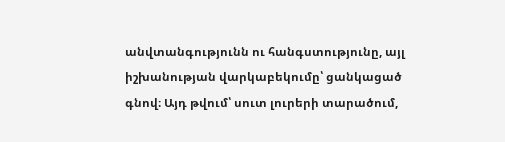անվտանգությունն ու հանգստությունը, այլ իշխանության վարկաբեկումը՝ ցանկացած գնով։ Այդ թվում՝ սուտ լուրերի տարածում,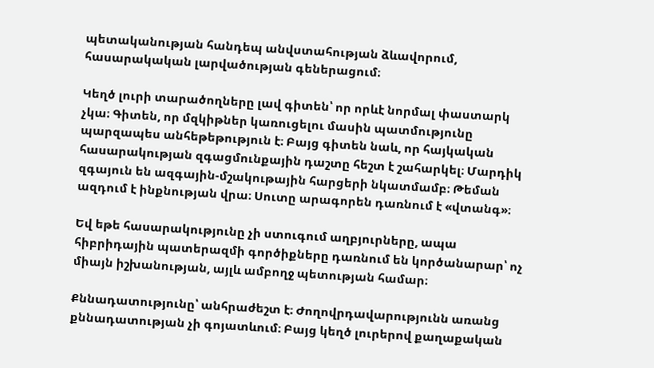պետականության հանդեպ անվստահության ձևավորում, հասարակական լարվածության գեներացում։

Կեղծ լուրի տարածողները լավ գիտեն՝ որ որևէ նորմալ փաստարկ չկա։ Գիտեն, որ մզկիթներ կառուցելու մասին պատմությունը պարզապես անհեթեթություն է։ Բայց գիտեն նաև, որ հայկական հասարակության զգացմունքային դաշտը հեշտ է շահարկել։ Մարդիկ զգայուն են ազգային-մշակութային հարցերի նկատմամբ։ Թեման ազդում է ինքնության վրա։ Սուտը արագորեն դառնում է «վտանգ»։

Եվ եթե հասարակությունը չի ստուգում աղբյուրները, ապա հիբրիդային պատերազմի գործիքները դառնում են կործանարար՝ ոչ միայն իշխանության, այլև ամբողջ պետության համար։

Քննադատությունը՝ անհրաժեշտ է։ Ժողովրդավարությունն առանց քննադատության չի գոյատևում։ Բայց կեղծ լուրերով քաղաքական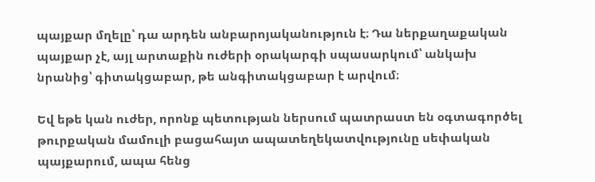պայքար մղելը՝ դա արդեն անբարոյականություն է։ Դա ներքաղաքական պայքար չէ, այլ արտաքին ուժերի օրակարգի սպասարկում՝ անկախ նրանից՝ գիտակցաբար, թե անգիտակցաբար է արվում։

Եվ եթե կան ուժեր, որոնք պետության ներսում պատրաստ են օգտագործել թուրքական մամուլի բացահայտ ապատեղեկատվությունը սեփական պայքարում, ապա հենց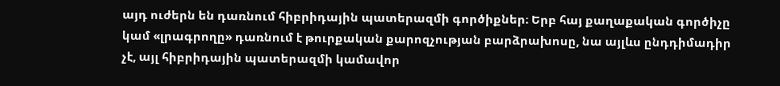այդ ուժերն են դառնում հիբրիդային պատերազմի գործիքներ։ Երբ հայ քաղաքական գործիչը կամ «լրագրողը» դառնում է թուրքական քարոզչության բարձրախոսը, նա այլևս ընդդիմադիր չէ, այլ հիբրիդային պատերազմի կամավոր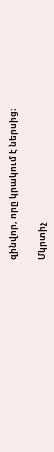զինվոր, որը կրակում է ներսից։

Մկրտիչ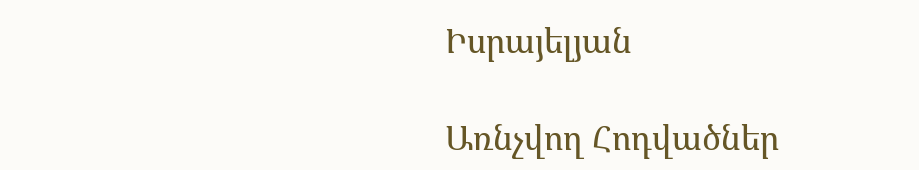Իսրայելյան

Առնչվող Հոդվածներ